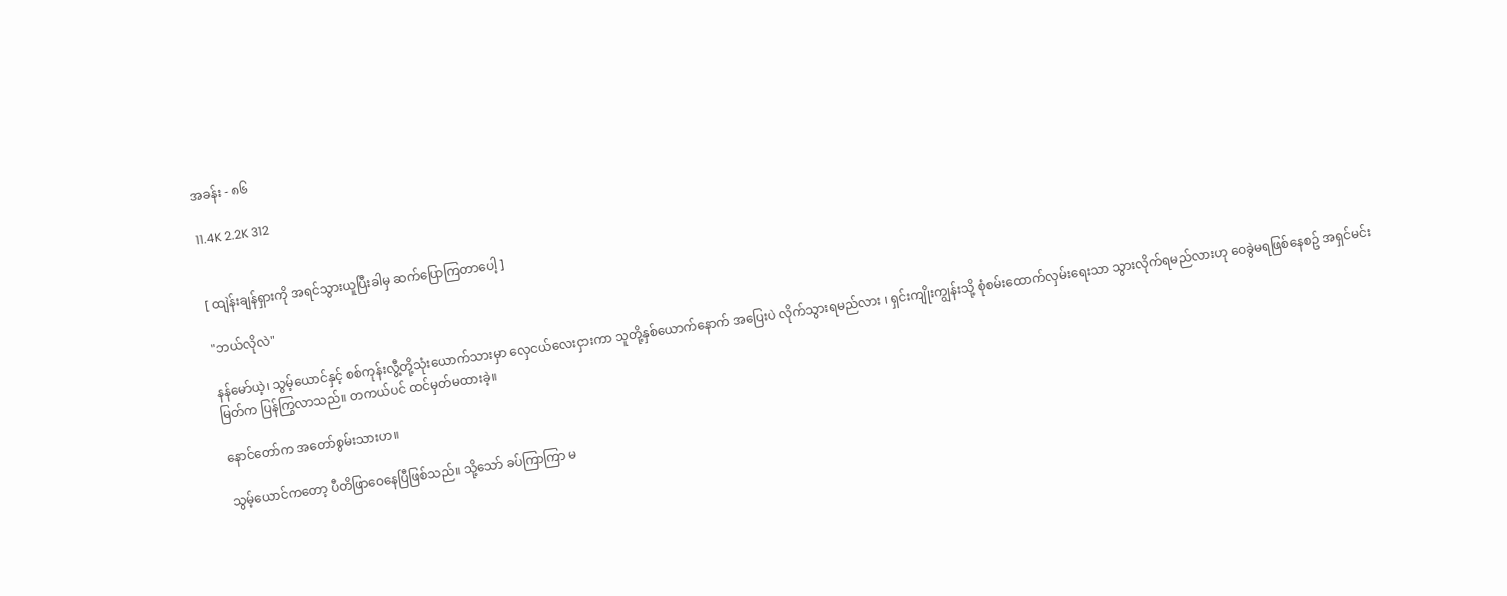အခန်း - ၈၆

11.4K 2.2K 312


[ ထျဲန်းချန်ရှားကို အရင်သွားယူပြီးခါမှ ဆက်ပြောကြတာပေါ့ ]

"ဘယ်လိုလဲ"

နန်မော်ယဲ့၊ သွမ့်ယောင်နှင့် စစ်ကုန်းလွီ့တို့သုံးယောက်သားမှာ လှေငယ်လေးငှားကာ သူတို့နှစ်ယောက်နောက် အပြေးပဲ လိုက်သွားရမည်လား ၊ ရှင်းကျိုးကျွန်းသို့ စုံစမ်းထောက်လှမ်းရေးသာ သွားလိုက်ရမည်လားဟု ဝေခွဲမရဖြစ်နေစဥ် အရှင်မင်းမြတ်က ပြန်ကြွလာသည်။ တကယ်ပင် ထင်မှတ်မထားခဲ့။

နောင်တော်က အတော်စွမ်းသားဟ။

သွမ့်ယောင်ကတော့ ပီတိဖြာဝေနေပြီဖြစ်သည်။ သို့သော် ခပ်ကြာကြာ မ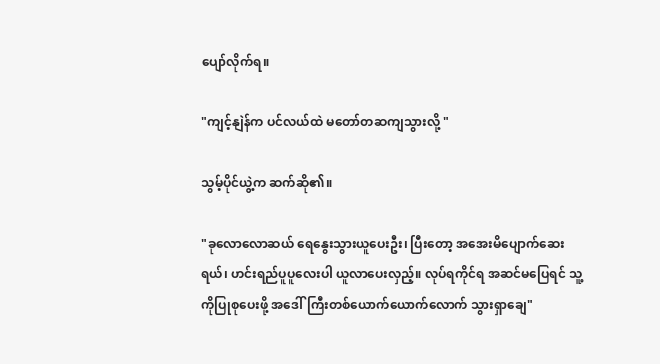ပျော်လိုက်ရ။

"ကျင့်နျဲန်က ပင်လယ်ထဲ မတော်တဆကျသွားလို့ "

သွမ့်ပိုင်ယွဲ့က ဆက်ဆို၏။

"ခုလောလောဆယ် ရေနွေးသွားယူပေးဦး၊ ပြီးတော့ အအေးမိပျောက်ဆေးရယ်၊ ဟင်းရည်ပူပူလေးပါ ယူလာပေးလှည့်။ လုပ်ရကိုင်ရ အဆင်မပြေရင် သူ့ကိုပြုစုပေးဖို့ အဒေါ်ကြီးတစ်ယောက်ယောက်လောက် သွားရှာချေ"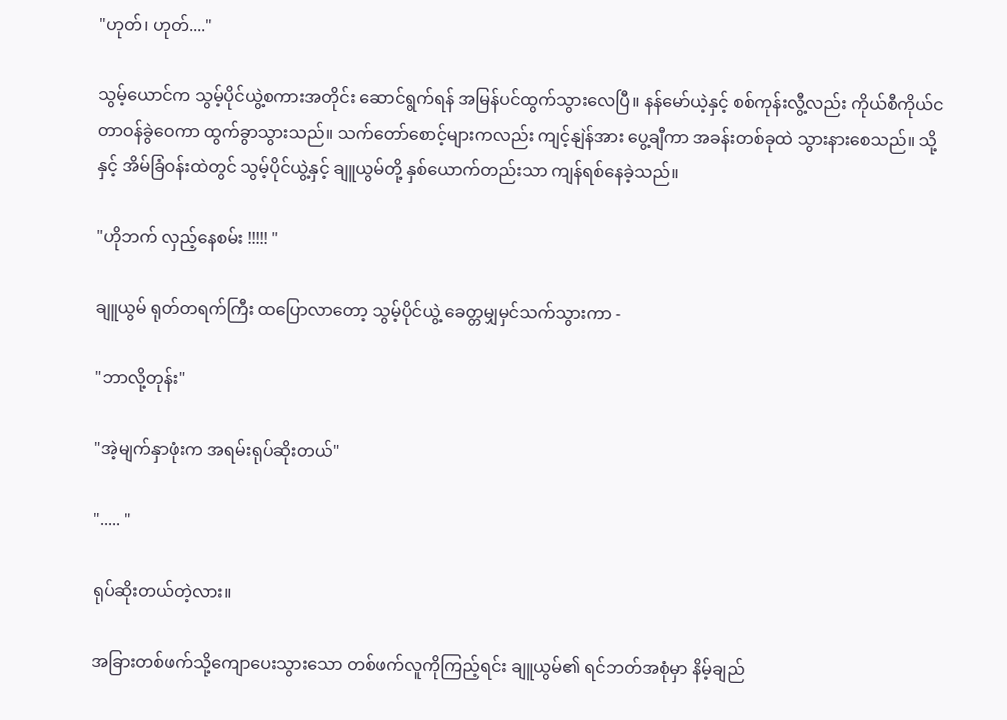"ဟုတ်၊ ဟုတ်...."

သွမ့်ယောင်က သွမ့်ပိုင်ယွဲ့စကားအတိုင်း ဆောင်ရွက်ရန် အမြန်ပင်ထွက်သွားလေပြီ။ နန်မော်ယဲ့နှင့် စစ်ကုန်းလွီ့လည်း ကိုယ်စီကိုယ်င တာဝန်ခွဲဝေကာ ထွက်ခွာသွားသည်။ သက်တော်စောင့်များကလည်း ကျင့်နျဲန်အား ပွေ့ချီကာ အခန်းတစ်ခုထဲ သွားနားစေသည်။ သို့နှင့် အိမ်ခြံဝန်းထဲတွင် သွမ့်ပိုင်ယွဲ့နှင့် ချူယွမ်တို့ နှစ်ယောက်တည်းသာ ကျန်ရစ်နေခဲ့သည်။

"ဟိုဘက် လှည့်နေစမ်း !!!!! "

ချူယွမ် ရုတ်တရက်ကြီး ထပြောလာတော့ သွမ့်ပိုင်ယွဲ့ ခေတ္တမျှမှင်သက်သွားကာ -

"ဘာလို့တုန်း"

"အဲ့မျက်နှာဖုံးက အရမ်းရုပ်ဆိုးတယ်"

"..... "

ရုပ်ဆိုးတယ်တဲ့လား။

အခြားတစ်ဖက်သို့ကျောပေးသွားသော တစ်ဖက်လူကိုကြည့်ရင်း ချူယွမ်၏ ရင်ဘတ်အစုံမှာ နိမ့်ချည်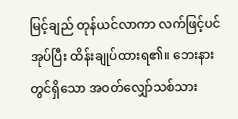မြင့်ချည် တုန်ယင်လာကာ လက်ဖြင့်ပင်အုပ်ပြီး ထိန်းချုပ်ထားရ၏။ ဘေးနားတွင်ရှိသော အဝတ်လျှော်သစ်သား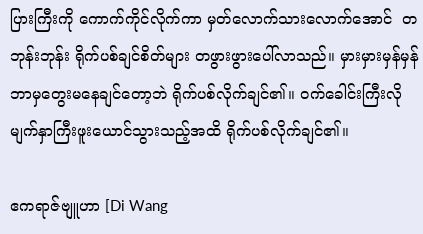ပြားကြီးကို ကောက်ကိုင်လိုက်ကာ မှတ်လောက်သားလောက်အောင်  တဘုန်းဘုန်း ရိုက်ပစ်ချင်စိတ်များ တဖွားဖွားပေါ်လာသည်။ မှားမှားမှန်မှန် ဘာမှတွေးမနေချင်တော့ဘဲ ရိုက်ပစ်လိုက်ချင်၏။ ဝက်ခေါင်းကြီးလို မျက်နှာကြီးဖူးယောင်သွားသည့်အထိ ရိုက်ပစ်လိုက်ချင်၏။

ဧကရာဇ်ဗျူဟာ [Di Wang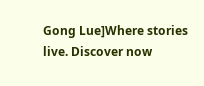Gong Lue]Where stories live. Discover now